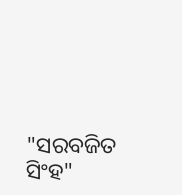"ସରବଜିତ ସିଂହ"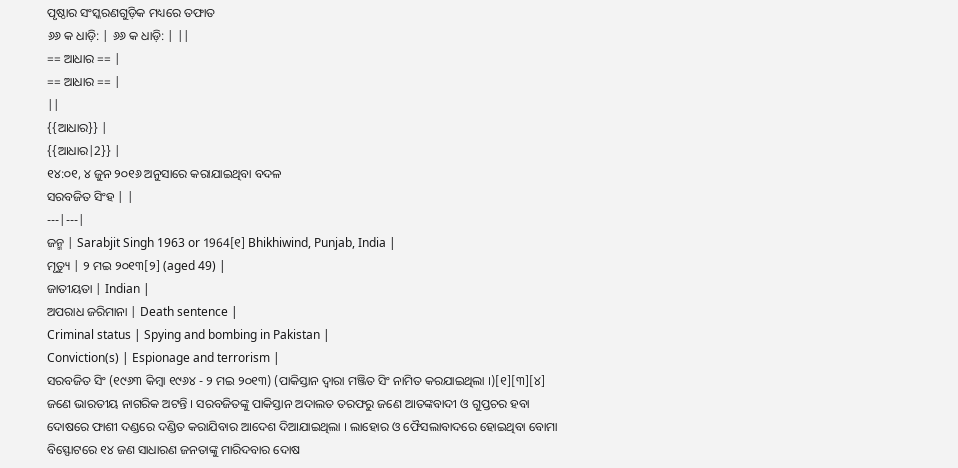ପୃଷ୍ଠାର ସଂସ୍କରଣଗୁଡ଼ିକ ମଧ୍ୟରେ ତଫାତ
୬୬ କ ଧାଡ଼ି: | ୬୬ କ ଧାଡ଼ି: | ||
== ଆଧାର == |
== ଆଧାର == |
||
{{ଆଧାର}} |
{{ଆଧାର|2}} |
୧୪:୦୧, ୪ ଜୁନ ୨୦୧୬ ଅନୁସାରେ କରାଯାଇଥିବା ବଦଳ
ସରବଜିତ ସିଂହ | |
---|---|
ଜନ୍ମ | Sarabjit Singh 1963 or 1964[୧] Bhikhiwind, Punjab, India |
ମୃତ୍ୟୁ | ୨ ମଇ ୨୦୧୩[୨] (aged 49) |
ଜାତୀୟତା | Indian |
ଅପରାଧ ଜରିମାନା | Death sentence |
Criminal status | Spying and bombing in Pakistan |
Conviction(s) | Espionage and terrorism |
ସରବଜିତ ସିଂ (୧୯୬୩ କିମ୍ବା ୧୯୬୪ - ୨ ମଇ ୨୦୧୩) (ପାକିସ୍ତାନ ଦ୍ଵାରା ମଞ୍ଜିତ ସିଂ ନାମିତ କରଯାଇଥିଲା ।)[୧][୩][୪] ଜଣେ ଭାରତୀୟ ନାଗରିକ ଅଟନ୍ତି । ସରବଜିତଙ୍କୁ ପାକିସ୍ତାନ ଅଦାଲତ ତରଫରୁ ଜଣେ ଆତଙ୍କବାଦୀ ଓ ଗୁପ୍ତଚର ହବା ଦୋଷରେ ଫାଶୀ ଦଣ୍ଡରେ ଦଣ୍ଡିତ କରାଯିବାର ଆଦେଶ ଦିଆଯାଇଥିଲା । ଲାହୋର ଓ ଫୈସଲାବାଦରେ ହୋଇଥିବା ବୋମା ବିସ୍ଫୋଟରେ ୧୪ ଜଣ ସାଧାରଣ ଜନତାଙ୍କୁ ମାରିଦବାର ଦୋଷ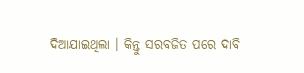ଦିଆଯାଇଥିଲା । କିନ୍ତୁ ସରବଜିତ ପରେ ଦାବି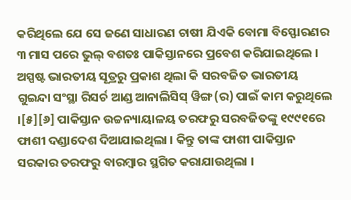କରିଥିଲେ ଯେ ସେ ଜଣେ ସାଧାରଣ ଚାଷୀ ଯିଏକି ବୋମା ବିସ୍ଫୋରଣର ୩ ମାସ ପରେ ଭୁଲ୍ ବଶତଃ ପାକିସ୍ତାନରେ ପ୍ରବେଶ କରିଯାଇଥିଲେ । ଅସ୍ପଷ୍ଟ ଭାରତୀୟ ସୂତ୍ରରୁ ପ୍ରକାଶ ଥିଲା କି ସରବଜିତ ଭାରତୀୟ ଗୁଇନ୍ଦା ସଂସ୍ଥା ରିସର୍ଚ ଆଣ୍ଡ ଆନାଲିସିସ୍ ୱିଙ୍ଗ(ର) ପାଇଁ କାମ କରୁଥିଲେ ।[୫][୬] ପାକିସ୍ତାନ ଉଚ୍ଚନ୍ୟାୟାଳୟ ତରଫରୁ ସରବଜିତଙ୍କୁ ୧୯୯୧ରେ ଫାଶୀ ଦଣ୍ଡାଦେଶ ଦିଆଯାଇଥିଲା । କିନ୍ତୁ ତାଙ୍କ ଫାଶୀ ପାକିସ୍ତାନ ସରକାର ତରଫରୁ ବାରମ୍ବାର ସ୍ଥଗିତ କରାଯାଉଥିଲା ।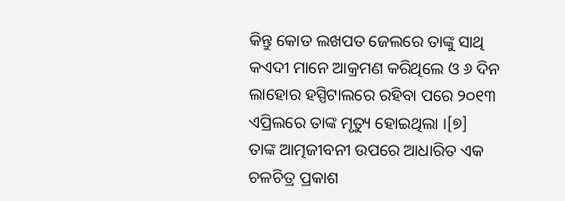କିନ୍ତୁ କୋତ ଲଖପତ ଜେଲରେ ତାଙ୍କୁ ସାଥି କଏଦୀ ମାନେ ଆକ୍ରମଣ କରିଥିଲେ ଓ ୬ ଦିନ ଲାହୋର ହସ୍ପିଟାଲରେ ରହିବା ପରେ ୨୦୧୩ ଏପ୍ରିଲରେ ତାଙ୍କ ମୃତ୍ୟୁ ହୋଇଥିଲା ।[୭]
ତାଙ୍କ ଆତ୍ମଜୀବନୀ ଉପରେ ଆଧାରିତ ଏକ ଚଳଚିତ୍ର ପ୍ରକାଶ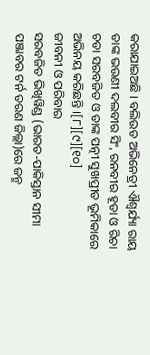କରାଯାଇଅଛି । ବଲିଉଡ ଅଭିନେତ୍ରୀ ଐଶ୍ଵର୍ଯ୍ୟା ରାୟ ତାଙ୍କ ଭଉଣୀ ଦଲବୀର ସିଂ, ରନବୀର ହୂଡା ଓ ରିଚା ଚଡା ସରବଜିତ ଓ ତାଙ୍କ ପତ୍ନୀ ସୁଖପ୍ରୀତ ଭୂମିକାରେ ଅଭିନୟ କରିଛନ୍ତି ।[୮][୯][୧୦]
ଜୀବନୀ ଓ ପରିବାର
ସରବଜିତ ଭିଖିୱିଣ୍ଡ (ଭାରତ-ପାକିସ୍ତାନ ସୀମା ପଞ୍ଜାବର ଟର୍ନ ତରଣ ଜିଲ୍ଲା)ରେ ଜନ୍ମ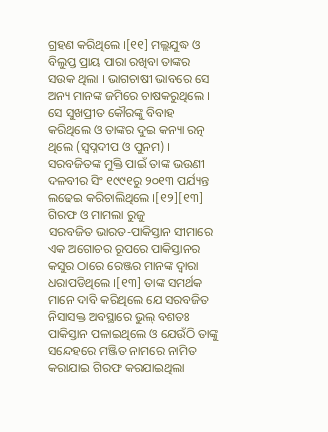ଗ୍ରହଣ କରିଥିଲେ ।[୧୧] ମଲ୍ଲଯୁଦ୍ଧ ଓ ବିଲୁପ୍ତ ପ୍ରାୟ ପାରା ରଖିବା ତାଙ୍କର ସଉକ ଥିଲା । ଭାଗଚାଷୀ ଭାବରେ ସେ ଅନ୍ୟ ମାନଙ୍କ ଜମିରେ ଚାଷକରୁଥିଲେ । ସେ ସୁଖପ୍ରୀତ କୌରଙ୍କୁ ବିବାହ କରିଥିଲେ ଓ ତାଙ୍କର ଦୁଇ କନ୍ୟା ରତ୍ନ ଥିଲେ (ସ୍ଵପ୍ନଦୀପ ଓ ପୁନମ) । ସରବଜିତଙ୍କ ମୁକ୍ତି ପାଇଁ ତାଙ୍କ ଭଉଣୀ ଦଳବୀର ସିଂ ୧୯୯୧ରୁ ୨୦୧୩ ପର୍ଯ୍ୟନ୍ତ ଲଢେଇ କରିଚାଲିଥିଲେ ।[୧୨][୧୩]
ଗିରଫ ଓ ମାମଲା ରୁଜୁ
ସରବଜିତ ଭାରତ-ପାକିସ୍ତାନ ସୀମାରେ ଏକ ଅଗୋଚର ରୂପରେ ପାକିସ୍ତାନର କସୁର ଠାରେ ରେଞ୍ଜର ମାନଙ୍କ ଦ୍ଵାରା ଧରାପଡିଥିଲେ ।[୧୩] ତାଙ୍କ ସମର୍ଥକ ମାନେ ଦାବି କରିଥିଲେ ଯେ ସରବଜିତ ନିସାସକ୍ତ ଅବସ୍ଥାରେ ଭୁଲ୍ ବଶତଃ ପାକିସ୍ତାନ ପଳାଇଥିଲେ ଓ ଯେଉଁଠି ତାଙ୍କୁ ସନ୍ଦେହରେ ମଞ୍ଜିତ ନାମରେ ନାମିତ କରାଯାଇ ଗିରଫ କରଯାଇଥିଲା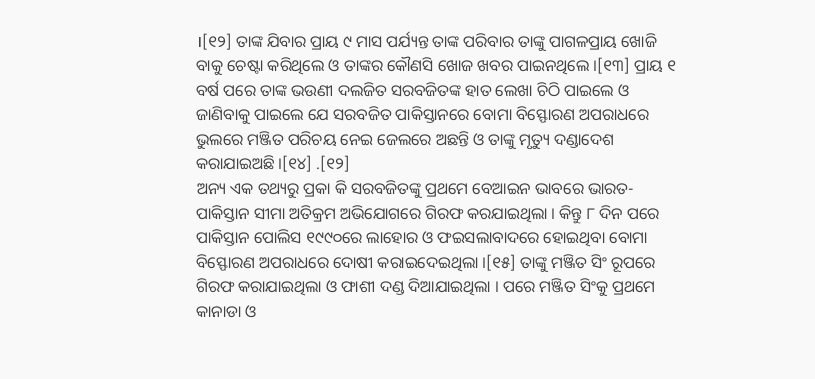।[୧୨] ତାଙ୍କ ଯିବାର ପ୍ରାୟ ୯ ମାସ ପର୍ଯ୍ୟନ୍ତ ତାଙ୍କ ପରିବାର ତାଙ୍କୁ ପାଗଳପ୍ରାୟ ଖୋଜି ବାକୁ ଚେଷ୍ଟା କରିଥିଲେ ଓ ତାଙ୍କର କୌଣସି ଖୋଜ ଖବର ପାଇନଥିଲେ ।[୧୩] ପ୍ରାୟ ୧ ବର୍ଷ ପରେ ତାଙ୍କ ଭଉଣୀ ଦଲଜିତ ସରବଜିତଙ୍କ ହାତ ଲେଖା ଚିଠି ପାଇଲେ ଓ ଜାଣିବାକୁ ପାଇଲେ ଯେ ସରବଜିତ ପାକିସ୍ତାନରେ ବୋମା ବିସ୍ଫୋରଣ ଅପରାଧରେ ଭୁଲରେ ମଞ୍ଜିତ ପରିଚୟ ନେଇ ଜେଲରେ ଅଛନ୍ତି ଓ ତାଙ୍କୁ ମୃତ୍ୟୁ ଦଣ୍ଡାଦେଶ କରାଯାଇଅଛି ।[୧୪] .[୧୨]
ଅନ୍ୟ ଏକ ତଥ୍ୟରୁ ପ୍ରକା କି ସରବଜିତଙ୍କୁ ପ୍ରଥମେ ବେଆଇନ ଭାବରେ ଭାରତ-ପାକିସ୍ତାନ ସୀମା ଅତିକ୍ରମ ଅଭିଯୋଗରେ ଗିରଫ କରଯାଇଥିଲା । କିନ୍ତୁ ୮ ଦିନ ପରେ ପାକିସ୍ତାନ ପୋଲିସ ୧୯୯୦ରେ ଲାହୋର ଓ ଫଇସଲାବାଦରେ ହୋଇଥିବା ବୋମା ବିସ୍ଫୋରଣ ଅପରାଧରେ ଦୋଷୀ କରାଇଦେଇଥିଲା ।[୧୫] ତାଙ୍କୁ ମଞ୍ଜିତ ସିଂ ରୂପରେ ଗିରଫ କରାଯାଇଥିଲା ଓ ଫାଶୀ ଦଣ୍ଡ ଦିଆଯାଇଥିଲା । ପରେ ମଞ୍ଜିତ ସିଂକୁ ପ୍ରଥମେ କାନାଡା ଓ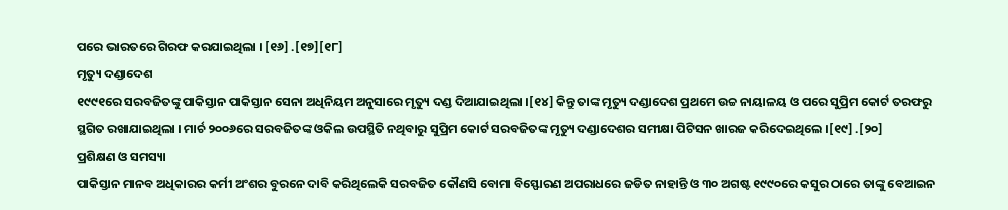ପରେ ଭାରତରେ ଗିରଫ କରଯାଇଥିଲା । [୧୬] .[୧୭][୧୮]
ମୃତ୍ୟୁ ଦଣ୍ଡାଦେଶ
୧୯୯୧ରେ ସରବଜିତଙ୍କୁ ପାକିସ୍ତାନ ପାକିସ୍ତାନ ସେନା ଅଧିନିୟମ ଅନୁସାରେ ମୃତ୍ୟୁ ଦଣ୍ଡ ଦିଆଯାଇଥିଲା ।[୧୪] କିନ୍ତୁ ତାଙ୍କ ମୃତ୍ୟୁ ଦଣ୍ଡାଦେଶ ପ୍ରଥମେ ଉଚ୍ଚ ନାୟାଳୟ ଓ ପରେ ସୁପ୍ରିମ କୋର୍ଟ ତରଫରୁ ସ୍ଥଗିତ ରଖାଯାଇଥିଲା । ମାର୍ଚ ୨୦୦୬ରେ ସରବଜିତଙ୍କ ଓକିଲ ଉପସ୍ଥିତି ନଥିବାରୁ ସୁପ୍ରିମ କୋର୍ଟ ସରବଜିତଙ୍କ ମୃତ୍ୟୁ ଦଣ୍ଡାଦେଶର ସମୀକ୍ଷା ପିଟିସନ ଖାରଜ କରିଦେଇଥିଲେ ।[୧୯] .[୨୦]
ପ୍ରଶିକ୍ଷଣ ଓ ସମସ୍ୟା
ପାକିସ୍ତାନ ମାନବ ଅଧିକାରର କର୍ମୀ ଅଂଶର ବୁରନେ ଦାବି କରିଥିଲେକି ସରବଜିତ କୌଣସି ବୋମା ବିସ୍ଫୋରଣ ଅପରାଧରେ ଜଡିତ ନାହାନ୍ତି ଓ ୩୦ ଅଗଷ୍ଟ ୧୯୯୦ରେ କସୁର ଠାରେ ତାଙ୍କୁ ବେଆଇନ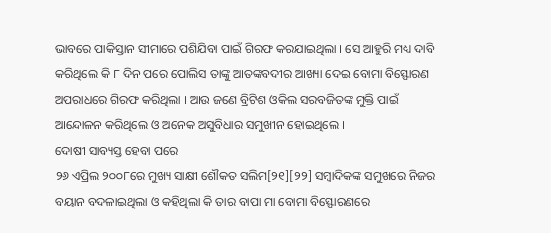ଭାବରେ ପାକିସ୍ତାନ ସୀମାରେ ପଶିଯିବା ପାଇଁ ଗିରଫ କରଯାଇଥିଲା । ସେ ଆହୁରି ମଧ୍ୟ ଦାବି କରିଥିଲେ କି ୮ ଦିନ ପରେ ପୋଲିସ ତାଙ୍କୁ ଆତଙ୍କବଦୀର ଆଖ୍ୟା ଦେଇ ବୋମା ବିସ୍ଫୋରଣ ଅପରାଧରେ ଗିରଫ କରିଥିଲା । ଆଉ ଜଣେ ବ୍ରିଟିଶ ଓକିଲ ସରବଜିତଙ୍କ ମୁକ୍ତି ପାଇଁ ଆନ୍ଦୋଳନ କରିଥିଲେ ଓ ଅନେକ ଅସୁବିଧାର ସମୁଖୀନ ହୋଇଥିଲେ ।
ଦୋଷୀ ସାବ୍ୟସ୍ତ ହେବା ପରେ
୨୬ ଏପ୍ରିଲ ୨୦୦୮ରେ ମୁଖ୍ୟ ସାକ୍ଷୀ ଶୌକତ ସଲିମ[୨୧][୨୨] ସମ୍ବାଦିକଙ୍କ ସମୁଖରେ ନିଜର ବୟାନ ବଦଳାଇଥିଲା ଓ କହିଥିଲା କି ତାର ବାପା ମା ବୋମା ବିସ୍ଫୋରଣରେ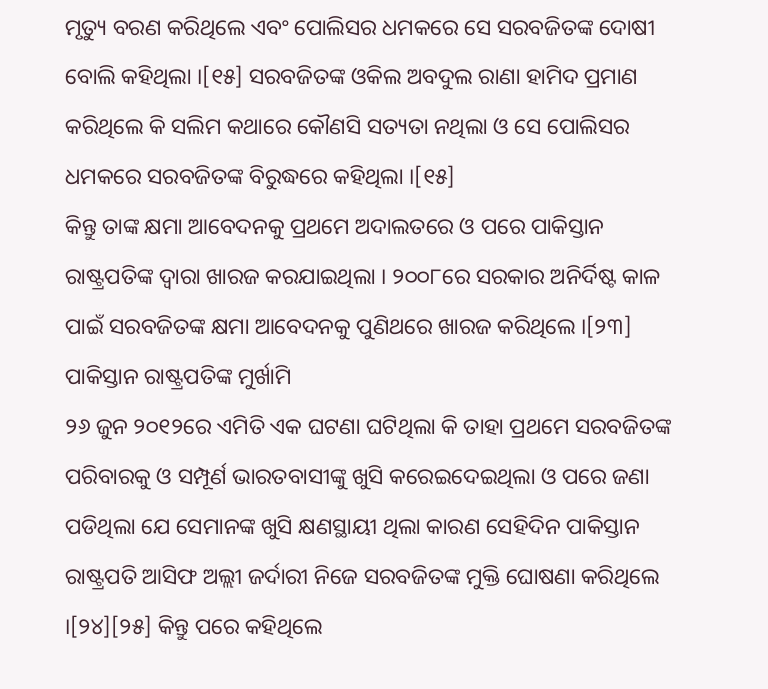ମୃତ୍ୟୁ ବରଣ କରିଥିଲେ ଏବଂ ପୋଲିସର ଧମକରେ ସେ ସରବଜିତଙ୍କ ଦୋଷୀ ବୋଲି କହିଥିଲା ।[୧୫] ସରବଜିତଙ୍କ ଓକିଲ ଅବଦୁଲ ରାଣା ହାମିଦ ପ୍ରମାଣ କରିଥିଲେ କି ସଲିମ କଥାରେ କୌଣସି ସତ୍ୟତା ନଥିଲା ଓ ସେ ପୋଲିସର ଧମକରେ ସରବଜିତଙ୍କ ବିରୁଦ୍ଧରେ କହିଥିଲା ।[୧୫]
କିନ୍ତୁ ତାଙ୍କ କ୍ଷମା ଆବେଦନକୁ ପ୍ରଥମେ ଅଦାଲତରେ ଓ ପରେ ପାକିସ୍ତାନ ରାଷ୍ଟ୍ରପତିଙ୍କ ଦ୍ଵାରା ଖାରଜ କରଯାଇଥିଲା । ୨୦୦୮ରେ ସରକାର ଅନିର୍ଦିଷ୍ଟ କାଳ ପାଇଁ ସରବଜିତଙ୍କ କ୍ଷମା ଆବେଦନକୁ ପୁଣିଥରେ ଖାରଜ କରିଥିଲେ ।[୨୩]
ପାକିସ୍ତାନ ରାଷ୍ଟ୍ରପତିଙ୍କ ମୁର୍ଖାମି
୨୬ ଜୁନ ୨୦୧୨ରେ ଏମିତି ଏକ ଘଟଣା ଘଟିଥିଲା କି ତାହା ପ୍ରଥମେ ସରବଜିତଙ୍କ ପରିବାରକୁ ଓ ସମ୍ପୂର୍ଣ ଭାରତବାସୀଙ୍କୁ ଖୁସି କରେଇଦେଇଥିଲା ଓ ପରେ ଜଣା ପଡିଥିଲା ଯେ ସେମାନଙ୍କ ଖୁସି କ୍ଷଣସ୍ଥାୟୀ ଥିଲା କାରଣ ସେହିଦିନ ପାକିସ୍ତାନ ରାଷ୍ଟ୍ରପତି ଆସିଫ ଅଲ୍ଲୀ ଜର୍ଦାରୀ ନିଜେ ସରବଜିତଙ୍କ ମୁକ୍ତି ଘୋଷଣା କରିଥିଲେ ।[୨୪][୨୫] କିନ୍ତୁ ପରେ କହିଥିଲେ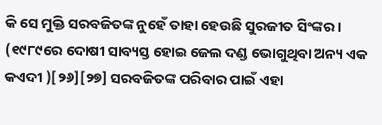କି ସେ ମୁକ୍ତି ସରବଜିତଙ୍କ ନୁହେଁ ତାହା ହେଉଛି ସୁରଜୀତ ସିଂଙ୍କର । (୧୯୮୯ରେ ଦୋଷୀ ସାବ୍ୟସ୍ତ ହୋଇ ଜେଲ ଦଣ୍ଡ ଭୋଗୁଥିବା ଅନ୍ୟ ଏକ କଏଦୀ )[୨୬][୨୭] ସରବଜିତଙ୍କ ପରିବାର ପାଇଁ ଏହା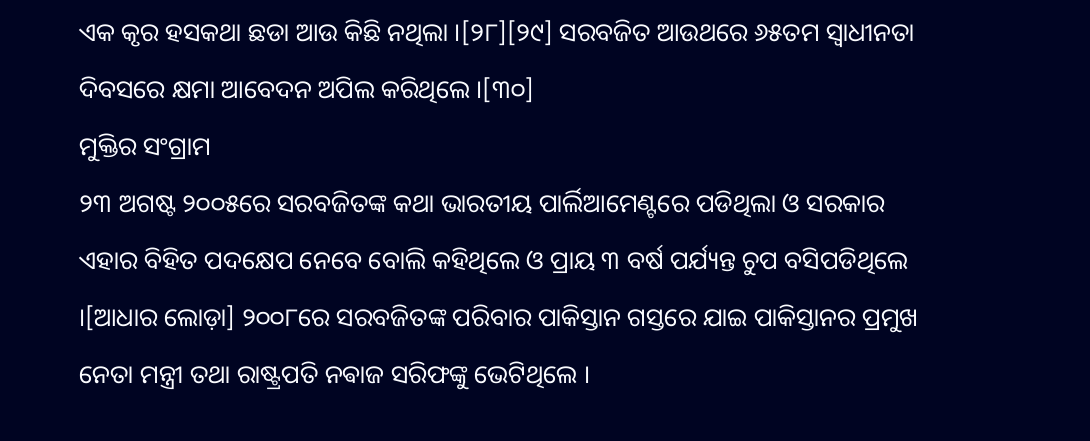ଏକ କୃର ହସକଥା ଛଡା ଆଉ କିଛି ନଥିଲା ।[୨୮][୨୯] ସରବଜିତ ଆଉଥରେ ୬୫ତମ ସ୍ଵାଧୀନତା ଦିବସରେ କ୍ଷମା ଆବେଦନ ଅପିଲ କରିଥିଲେ ।[୩୦]
ମୁକ୍ତିର ସଂଗ୍ରାମ
୨୩ ଅଗଷ୍ଟ ୨୦୦୫ରେ ସରବଜିତଙ୍କ କଥା ଭାରତୀୟ ପାର୍ଲିଆମେଣ୍ଟରେ ପଡିଥିଲା ଓ ସରକାର ଏହାର ବିହିତ ପଦକ୍ଷେପ ନେବେ ବୋଲି କହିଥିଲେ ଓ ପ୍ରାୟ ୩ ବର୍ଷ ପର୍ଯ୍ୟନ୍ତ ଚୁପ ବସିପଡିଥିଲେ ।[ଆଧାର ଲୋଡ଼ା] ୨୦୦୮ରେ ସରବଜିତଙ୍କ ପରିବାର ପାକିସ୍ତାନ ଗସ୍ତରେ ଯାଇ ପାକିସ୍ତାନର ପ୍ରମୁଖ ନେତା ମନ୍ତ୍ରୀ ତଥା ରାଷ୍ଟ୍ରପତି ନଵାଜ ସରିଫଙ୍କୁ ଭେଟିଥିଲେ ।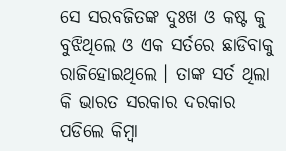ସେ ସରବଜିତଙ୍କ ଦୁଃଖ ଓ କଷ୍ଟ କୁ ବୁଝିଥିଲେ ଓ ଏକ ସର୍ତରେ ଛାଡିବାକୁ ରାଜିହୋଇଥିଲେ । ତାଙ୍କ ସର୍ତ ଥିଲା କି ଭାରତ ସରକାର ଦରକାର ପଡିଲେ କିମ୍ବା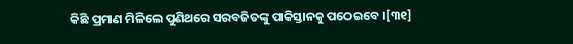କିଛି ପ୍ରମାଣ ମିଳିଲେ ପୁଣିଥରେ ସରବଜିତଙ୍କୁ ପାକିସ୍ତାନକୁ ପଠେଇବେ ।[୩୧]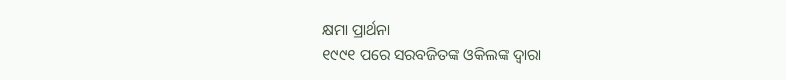କ୍ଷମା ପ୍ରାର୍ଥନା
୧୯୯୧ ପରେ ସରବଜିତଙ୍କ ଓକିଲଙ୍କ ଦ୍ଵାରା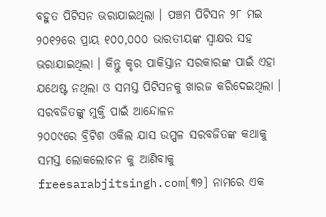ବହୁତ ପିଟିସନ ଭରାଯାଇଥିଲା । ପଞ୍ଚମ ପିଟିସନ ୨୮ ମଇ ୨୦୧୨ରେ ପ୍ରାୟ ୧୦୦,୦୦୦ ଭାରତୀୟଙ୍କ ସ୍ଵାକ୍ଷର ସହ ଭରାଯାଇଥିଲା । କିନ୍ତୁ କୃର ପାକିସ୍ତାନ ସରକାରଙ୍କ ପାଇଁ ଏହା ଯଥେଷ୍ଟ ନଥିଲା ଓ ସମସ୍ତ ପିଟିସନକୁ ଖାରଜ କରିଦେଇଥିଲା ।
ସରବଜିତଙ୍କୁ ମୁକ୍ତି ପାଇଁ ଆନ୍ଦୋଳନ
୨୦୦୯ରେ ବ୍ରିଟିଶ ଓକିଲ ଯାସ ଉପ୍ପଳ ସରବଜିତଙ୍କ କଥାକୁ ସମସ୍ତ ଲୋକଲୋଚନ କୁ ଆଣିବାକୁ freesarabjitsingh.com[୩୨] ନାମରେ ଏକ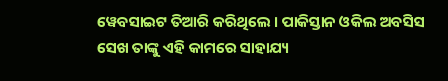ୱେବସାଇଟ ତିଆରି କରିଥିଲେ । ପାକିସ୍ତାନ ଓକିଲ ଅବସିସ ସେଖ ତାଙ୍କୁ ଏହି କାମରେ ସାହାଯ୍ୟ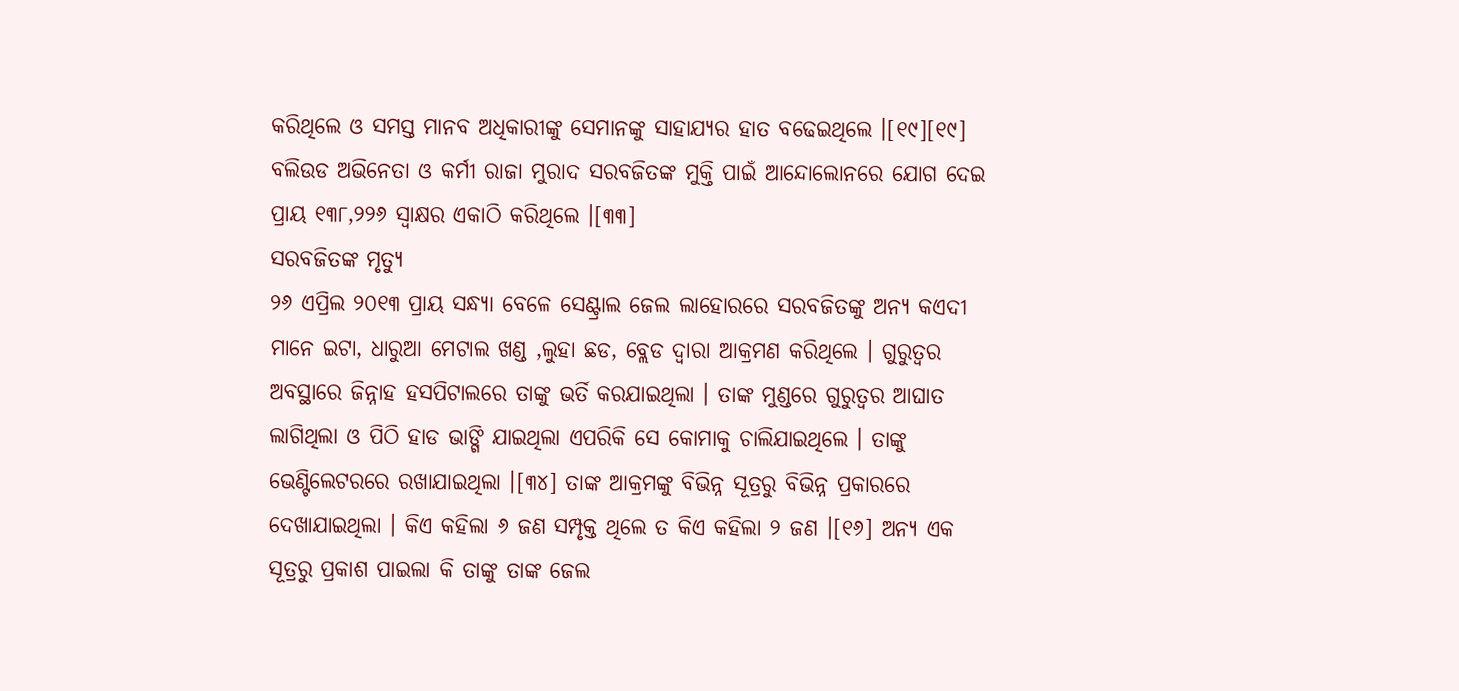କରିଥିଲେ ଓ ସମସ୍ତ ମାନବ ଅଧିକାରୀଙ୍କୁ ସେମାନଙ୍କୁ ସାହାଯ୍ୟର ହାତ ବଢେଇଥିଲେ ।[୧୯][୧୯]
ବଲିଉଡ ଅଭିନେତା ଓ କର୍ମୀ ରାଜା ମୁରାଦ ସରବଜିତଙ୍କ ମୁକ୍ତି ପାଇଁ ଆନ୍ଦୋଲୋନରେ ଯୋଗ ଦେଇ ପ୍ରାୟ ୧୩୮,୨୨୬ ସ୍ଵାକ୍ଷର ଏକାଠି କରିଥିଲେ ।[୩୩]
ସରବଜିତଙ୍କ ମୃତ୍ୟୁ
୨୬ ଏପ୍ରିଲ ୨୦୧୩ ପ୍ରାୟ ସନ୍ଧ୍ୟା ବେଳେ ସେଣ୍ଟ୍ରାଲ ଜେଲ ଲାହୋରରେ ସରବଜିତଙ୍କୁ ଅନ୍ୟ କଏଦୀ ମାନେ ଇଟା, ଧାରୁଆ ମେଟାଲ ଖଣ୍ଡ ,ଲୁହା ଛଡ, ବ୍ଲେଡ ଦ୍ଵାରା ଆକ୍ରମଣ କରିଥିଲେ । ଗୁରୁତ୍ଵର ଅବସ୍ଥାରେ ଜିନ୍ନାହ ହସପିଟାଲରେ ତାଙ୍କୁ ଭର୍ତି କରଯାଇଥିଲା । ତାଙ୍କ ମୁଣ୍ଡରେ ଗୁରୁତ୍ଵର ଆଘାତ ଲାଗିଥିଲା ଓ ପିଠି ହାଡ ଭାଙ୍ଗି ଯାଇଥିଲା ଏପରିକି ସେ କୋମାକୁ ଚାଲିଯାଇଥିଲେ । ତାଙ୍କୁ ଭେଣ୍ଟିଲେଟରରେ ରଖାଯାଇଥିଲା ।[୩୪] ତାଙ୍କ ଆକ୍ରମଙ୍କୁ ବିଭିନ୍ନ ସୂତ୍ରରୁ ବିଭିନ୍ନ ପ୍ରକାରରେ ଦେଖାଯାଇଥିଲା । କିଏ କହିଲା ୬ ଜଣ ସମ୍ପୃକ୍ତ ଥିଲେ ତ କିଏ କହିଲା ୨ ଜଣ ।[୧୬] ଅନ୍ୟ ଏକ ସୂତ୍ରରୁ ପ୍ରକାଶ ପାଇଲା କି ତାଙ୍କୁ ତାଙ୍କ ଜେଲ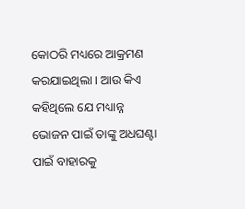କୋଠରି ମଧ୍ୟରେ ଆକ୍ରମଣ କରଯାଇଥିଲା । ଆଉ କିଏ କହିଥିଲେ ଯେ ମଧ୍ୟାନ୍ନ ଭୋଜନ ପାଇଁ ତାଙ୍କୁ ଅଧଘଣ୍ଟା ପାଇଁ ବାହାରକୁ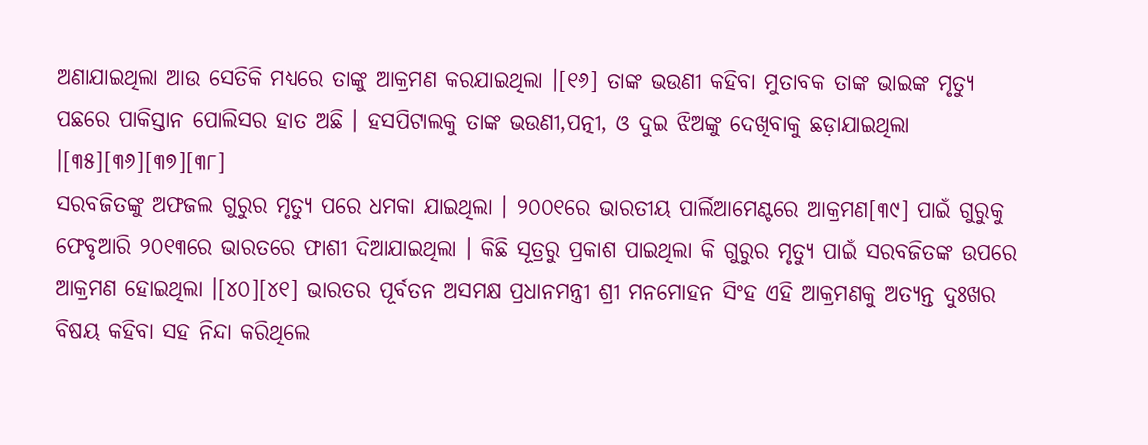ଅଣାଯାଇଥିଲା ଆଉ ସେତିକି ମଧ୍ୟରେ ତାଙ୍କୁ ଆକ୍ରମଣ କରଯାଇଥିଲା ।[୧୬] ତାଙ୍କ ଭଉଣୀ କହିବା ମୁତାବକ ତାଙ୍କ ଭାଇଙ୍କ ମୃତ୍ୟୁ ପଛରେ ପାକିସ୍ତାନ ପୋଲିସର ହାତ ଅଛି । ହସପିଟାଲକୁ ତାଙ୍କ ଭଉଣୀ,ପତ୍ନୀ, ଓ ଦୁଇ ଝିଅଙ୍କୁ ଦେଖିବାକୁ ଛଡ଼ାଯାଇଥିଲା ।[୩୫][୩୬][୩୭][୩୮]
ସରବଜିତଙ୍କୁ ଅଫଜଲ ଗୁରୁର ମୃତ୍ୟୁ ପରେ ଧମକା ଯାଇଥିଲା । ୨୦୦୧ରେ ଭାରତୀୟ ପାର୍ଲିଆମେଣ୍ଟରେ ଆକ୍ରମଣ[୩୯] ପାଇଁ ଗୁରୁକୁ ଫେବୃଆରି ୨୦୧୩ରେ ଭାରତରେ ଫାଶୀ ଦିଆଯାଇଥିଲା । କିଛି ସୂତ୍ରରୁ ପ୍ରକାଶ ପାଇଥିଲା କି ଗୁରୁର ମୃତ୍ୟୁ ପାଇଁ ସରବଜିତଙ୍କ ଉପରେ ଆକ୍ରମଣ ହୋଇଥିଲା ।[୪୦][୪୧] ଭାରତର ପୂର୍ବତନ ଅସମକ୍ଷ ପ୍ରଧାନମନ୍ତ୍ରୀ ଶ୍ରୀ ମନମୋହନ ସିଂହ ଏହି ଆକ୍ରମଣକୁ ଅତ୍ୟନ୍ତ ଦୁଃଖର ବିଷୟ କହିବା ସହ ନିନ୍ଦା କରିଥିଲେ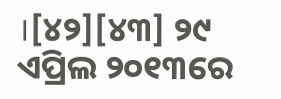।[୪୨][୪୩] ୨୯ ଏପ୍ରିଲ ୨୦୧୩ରେ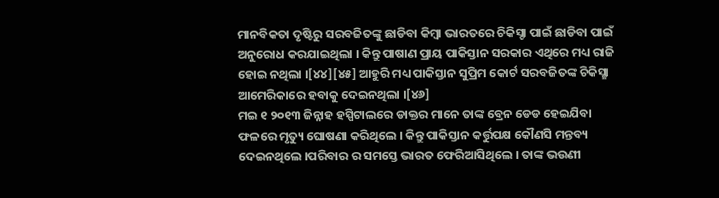ମାନବିକତା ଦୃଷ୍ଟିରୁ ସରବଜିତଙ୍କୁ ଛାଡିବା କିମ୍ବା ଭାରତରେ ଚିକିସ୍ଚା ପାଇଁ ଛାଡିବା ପାଇଁ ଅନୁରୋଧ କରଯାଇଥିଲା । କିନ୍ତୁ ପାଷାଣ ପ୍ରାୟ ପାକିସ୍ତାନ ସରକାର ଏଥିରେ ମଧ୍ୟ ରାଜି ହୋଇ ନଥିଲା ।[୪୪][୪୫] ଆହୁରି ମଧ୍ୟ ପାକିସ୍ତାନ ସୁପ୍ରିମ କୋର୍ଟ ସରବଜିତଙ୍କ ଚିକିସ୍ଛା ଆମେରିକାରେ ହବାକୁ ଦେଇନଥିଲା ।[୪୬]
ମଇ ୧ ୨୦୧୩ ଜିନ୍ନାହ ହସ୍ପିଟାଲରେ ଡାକ୍ତର ମାନେ ତାଙ୍କ ବ୍ରେନ ଡେଡ ହେଇଯିବା ଫଳରେ ମୃତ୍ୟୁ ଘୋଷଣା କରିଥିଲେ । କିନ୍ତୁ ପାକିସ୍ତାନ କର୍ତ୍ତୁପକ୍ଷ କୌଣସି ମନ୍ତବ୍ୟ ଦେଇନଥିଲେ ।ପରିବାର ର ସମସ୍ତେ ଭାରତ ଫେରିଆସିଥିଲେ । ତାଙ୍କ ଭଉଣୀ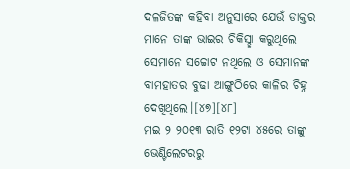ଦଳଜିତଙ୍କ କହିବା ଅନୁସାରେ ଯେଉଁ ଡାକ୍ତର ମାନେ ତାଙ୍କ ଭାଇର ଚିକିସ୍ଛା କରୁଥିଲେ ସେମାନେ ସଚ୍ଚୋଟ ନଥିଲେ ଓ ସେମାନଙ୍କ ବାମହାତର ବୁଢା ଆଙ୍ଗୁଠିରେ କାଳିର ଚିହ୍ନ ଦେଖିଥିଲେ।[୪୭][୪୮]
ମଇ ୨ ୨୦୧୩ ରାତି ୧୨ଟା ୪୫ରେ ତାଙ୍କୁ ଭେଣ୍ଟିଲେଟରରୁ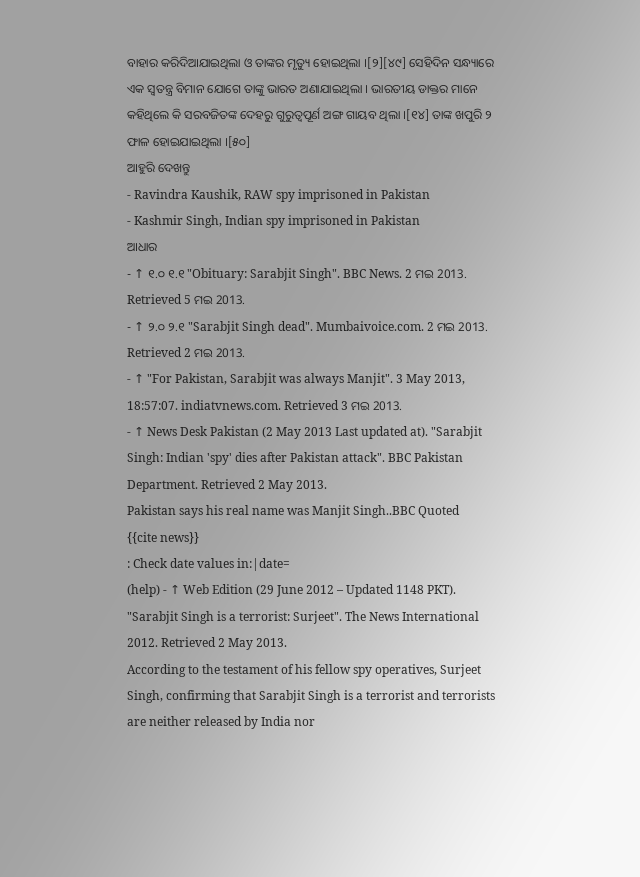ବାହାର କରିଦିଆଯାଇଥିଲା ଓ ତାଙ୍କର ମୃତ୍ୟୁ ହୋଇଥିଲା ।[୨][୪୯] ସେହିଦିନ ସନ୍ଧ୍ୟାରେ ଏକ ସ୍ଵତନ୍ତ୍ର ବିମାନ ଯୋଗେ ତାଙ୍କୁ ଭାରତ ଅଣାଯାଇଥିଲା । ଭାରତୀୟ ଡାକ୍ତର ମାନେ କହିଥିଲେ କି ସରବଜିତଙ୍କ ଦେହରୁ ଗୁରୁତ୍ବପୂର୍ଣ ଅଙ୍ଗ ଗାୟବ ଥିଲା ।[୧୪] ତାଙ୍କ ଖପୁରି ୨ ଫାଳ ହୋଇଯାଇଥିଲା ।[୫୦]
ଆହୁରି ଦେଖନ୍ତୁ
- Ravindra Kaushik, RAW spy imprisoned in Pakistan
- Kashmir Singh, Indian spy imprisoned in Pakistan
ଆଧାର
- ↑ ୧.୦ ୧.୧ "Obituary: Sarabjit Singh". BBC News. 2 ମଇ 2013. Retrieved 5 ମଇ 2013.
- ↑ ୨.୦ ୨.୧ "Sarabjit Singh dead". Mumbaivoice.com. 2 ମଇ 2013. Retrieved 2 ମଇ 2013.
- ↑ "For Pakistan, Sarabjit was always Manjit". 3 May 2013, 18:57:07. indiatvnews.com. Retrieved 3 ମଇ 2013.
- ↑ News Desk Pakistan (2 May 2013 Last updated at). "Sarabjit Singh: Indian 'spy' dies after Pakistan attack". BBC Pakistan Department. Retrieved 2 May 2013.
Pakistan says his real name was Manjit Singh..BBC Quoted
{{cite news}}
: Check date values in:|date=
(help) - ↑ Web Edition (29 June 2012 – Updated 1148 PKT). "Sarabjit Singh is a terrorist: Surjeet". The News International 2012. Retrieved 2 May 2013.
According to the testament of his fellow spy operatives, Surjeet Singh, confirming that Sarabjit Singh is a terrorist and terrorists are neither released by India nor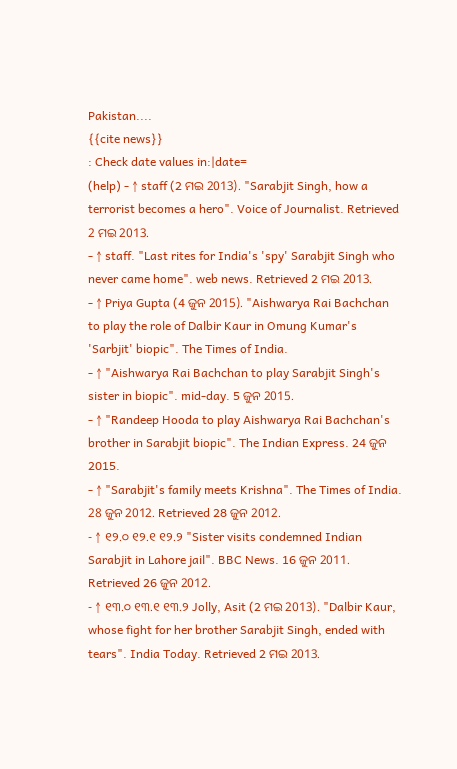Pakistan....
{{cite news}}
: Check date values in:|date=
(help) - ↑ staff (2 ମଇ 2013). "Sarabjit Singh, how a terrorist becomes a hero". Voice of Journalist. Retrieved 2 ମଇ 2013.
- ↑ staff. "Last rites for India's 'spy' Sarabjit Singh who never came home". web news. Retrieved 2 ମଇ 2013.
- ↑ Priya Gupta (4 ଜୁନ 2015). "Aishwarya Rai Bachchan to play the role of Dalbir Kaur in Omung Kumar's 'Sarbjit' biopic". The Times of India.
- ↑ "Aishwarya Rai Bachchan to play Sarabjit Singh's sister in biopic". mid-day. 5 ଜୁନ 2015.
- ↑ "Randeep Hooda to play Aishwarya Rai Bachchan's brother in Sarabjit biopic". The Indian Express. 24 ଜୁନ 2015.
- ↑ "Sarabjit's family meets Krishna". The Times of India. 28 ଜୁନ 2012. Retrieved 28 ଜୁନ 2012.
- ↑ ୧୨.୦ ୧୨.୧ ୧୨.୨ "Sister visits condemned Indian Sarabjit in Lahore jail". BBC News. 16 ଜୁନ 2011. Retrieved 26 ଜୁନ 2012.
- ↑ ୧୩.୦ ୧୩.୧ ୧୩.୨ Jolly, Asit (2 ମଇ 2013). "Dalbir Kaur, whose fight for her brother Sarabjit Singh, ended with tears". India Today. Retrieved 2 ମଇ 2013.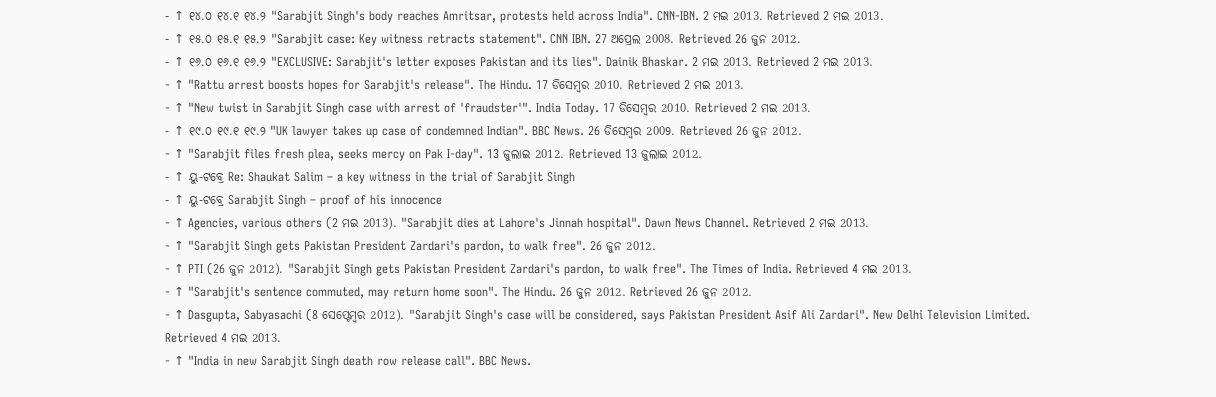- ↑ ୧୪.୦ ୧୪.୧ ୧୪.୨ "Sarabjit Singh's body reaches Amritsar, protests held across India". CNN-IBN. 2 ମଇ 2013. Retrieved 2 ମଇ 2013.
- ↑ ୧୫.୦ ୧୫.୧ ୧୫.୨ "Sarabjit case: Key witness retracts statement". CNN IBN. 27 ଅପ୍ରେଲ 2008. Retrieved 26 ଜୁନ 2012.
- ↑ ୧୬.୦ ୧୬.୧ ୧୬.୨ "EXCLUSIVE: Sarabjit's letter exposes Pakistan and its lies". Dainik Bhaskar. 2 ମଇ 2013. Retrieved 2 ମଇ 2013.
- ↑ "Rattu arrest boosts hopes for Sarabjit's release". The Hindu. 17 ଡିସେମ୍ବର 2010. Retrieved 2 ମଇ 2013.
- ↑ "New twist in Sarabjit Singh case with arrest of 'fraudster'". India Today. 17 ଡିସେମ୍ବର 2010. Retrieved 2 ମଇ 2013.
- ↑ ୧୯.୦ ୧୯.୧ ୧୯.୨ "UK lawyer takes up case of condemned Indian". BBC News. 26 ଡିସେମ୍ବର 2009. Retrieved 26 ଜୁନ 2012.
- ↑ "Sarabjit files fresh plea, seeks mercy on Pak I-day". 13 ଜୁଲାଇ 2012. Retrieved 13 ଜୁଲାଇ 2012.
- ↑ ୟୁ-ଟବ୍ରେ Re: Shaukat Salim – a key witness in the trial of Sarabjit Singh
- ↑ ୟୁ-ଟବ୍ରେ Sarabjit Singh – proof of his innocence
- ↑ Agencies, various others (2 ମଇ 2013). "Sarabjit dies at Lahore's Jinnah hospital". Dawn News Channel. Retrieved 2 ମଇ 2013.
- ↑ "Sarabjit Singh gets Pakistan President Zardari's pardon, to walk free". 26 ଜୁନ 2012.
- ↑ PTI (26 ଜୁନ 2012). "Sarabjit Singh gets Pakistan President Zardari's pardon, to walk free". The Times of India. Retrieved 4 ମଇ 2013.
- ↑ "Sarabjit's sentence commuted, may return home soon". The Hindu. 26 ଜୁନ 2012. Retrieved 26 ଜୁନ 2012.
- ↑ Dasgupta, Sabyasachi (8 ସେପ୍ଟେମ୍ବର 2012). "Sarabjit Singh's case will be considered, says Pakistan President Asif Ali Zardari". New Delhi Television Limited. Retrieved 4 ମଇ 2013.
- ↑ "India in new Sarabjit Singh death row release call". BBC News.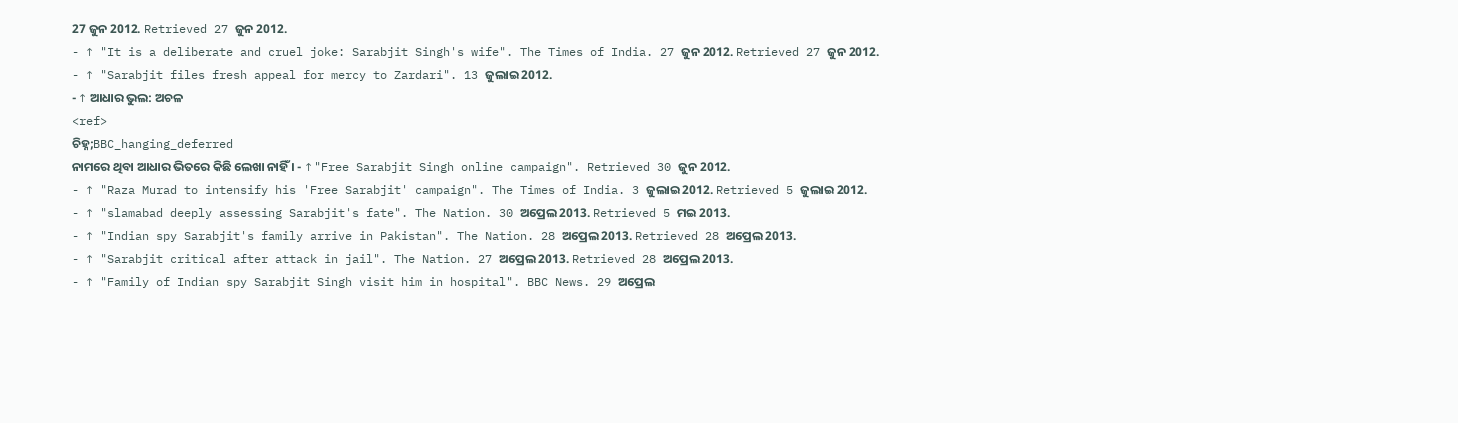27 ଜୁନ 2012. Retrieved 27 ଜୁନ 2012.
- ↑ "It is a deliberate and cruel joke: Sarabjit Singh's wife". The Times of India. 27 ଜୁନ 2012. Retrieved 27 ଜୁନ 2012.
- ↑ "Sarabjit files fresh appeal for mercy to Zardari". 13 ଜୁଲାଇ 2012.
- ↑ ଆଧାର ଭୁଲ: ଅଚଳ
<ref>
ଚିହ୍ନ;BBC_hanging_deferred
ନାମରେ ଥିବା ଆଧାର ଭିତରେ କିଛି ଲେଖା ନାହିଁ । - ↑ "Free Sarabjit Singh online campaign". Retrieved 30 ଜୁନ 2012.
- ↑ "Raza Murad to intensify his 'Free Sarabjit' campaign". The Times of India. 3 ଜୁଲାଇ 2012. Retrieved 5 ଜୁଲାଇ 2012.
- ↑ "slamabad deeply assessing Sarabjit's fate". The Nation. 30 ଅପ୍ରେଲ 2013. Retrieved 5 ମଇ 2013.
- ↑ "Indian spy Sarabjit's family arrive in Pakistan". The Nation. 28 ଅପ୍ରେଲ 2013. Retrieved 28 ଅପ୍ରେଲ 2013.
- ↑ "Sarabjit critical after attack in jail". The Nation. 27 ଅପ୍ରେଲ 2013. Retrieved 28 ଅପ୍ରେଲ 2013.
- ↑ "Family of Indian spy Sarabjit Singh visit him in hospital". BBC News. 29 ଅପ୍ରେଲ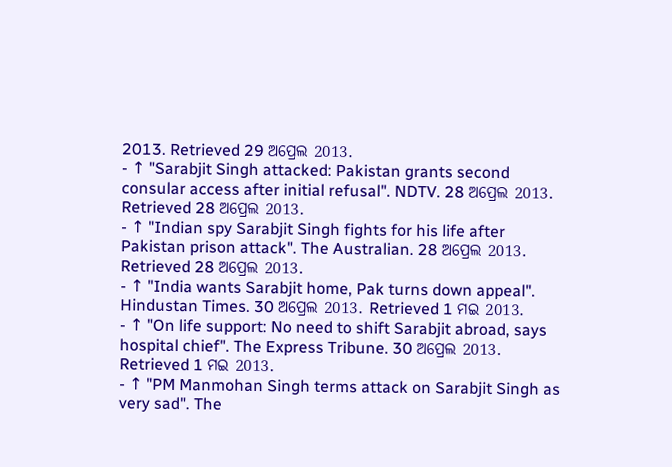2013. Retrieved 29 ଅପ୍ରେଲ 2013.
- ↑ "Sarabjit Singh attacked: Pakistan grants second consular access after initial refusal". NDTV. 28 ଅପ୍ରେଲ 2013. Retrieved 28 ଅପ୍ରେଲ 2013.
- ↑ "Indian spy Sarabjit Singh fights for his life after Pakistan prison attack". The Australian. 28 ଅପ୍ରେଲ 2013. Retrieved 28 ଅପ୍ରେଲ 2013.
- ↑ "India wants Sarabjit home, Pak turns down appeal". Hindustan Times. 30 ଅପ୍ରେଲ 2013. Retrieved 1 ମଇ 2013.
- ↑ "On life support: No need to shift Sarabjit abroad, says hospital chief". The Express Tribune. 30 ଅପ୍ରେଲ 2013. Retrieved 1 ମଇ 2013.
- ↑ "PM Manmohan Singh terms attack on Sarabjit Singh as very sad". The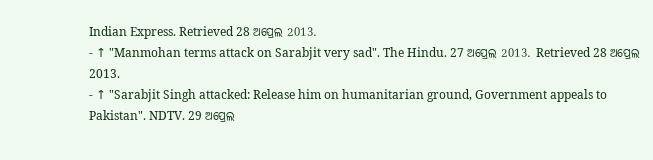Indian Express. Retrieved 28 ଅପ୍ରେଲ 2013.
- ↑ "Manmohan terms attack on Sarabjit very sad". The Hindu. 27 ଅପ୍ରେଲ 2013. Retrieved 28 ଅପ୍ରେଲ 2013.
- ↑ "Sarabjit Singh attacked: Release him on humanitarian ground, Government appeals to Pakistan". NDTV. 29 ଅପ୍ରେଲ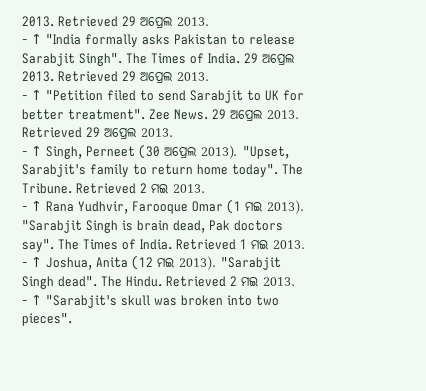2013. Retrieved 29 ଅପ୍ରେଲ 2013.
- ↑ "India formally asks Pakistan to release Sarabjit Singh". The Times of India. 29 ଅପ୍ରେଲ 2013. Retrieved 29 ଅପ୍ରେଲ 2013.
- ↑ "Petition filed to send Sarabjit to UK for better treatment". Zee News. 29 ଅପ୍ରେଲ 2013. Retrieved 29 ଅପ୍ରେଲ 2013.
- ↑ Singh, Perneet (30 ଅପ୍ରେଲ 2013). "Upset, Sarabjit's family to return home today". The Tribune. Retrieved 2 ମଇ 2013.
- ↑ Rana Yudhvir, Farooque Omar (1 ମଇ 2013). "Sarabjit Singh is brain dead, Pak doctors say". The Times of India. Retrieved 1 ମଇ 2013.
- ↑ Joshua, Anita (12 ମଇ 2013). "Sarabjit Singh dead". The Hindu. Retrieved 2 ମଇ 2013.
- ↑ "Sarabjit's skull was broken into two pieces".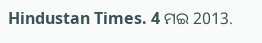Hindustan Times. 4 ମଇ 2013.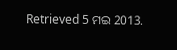Retrieved 5 ମଇ 2013.